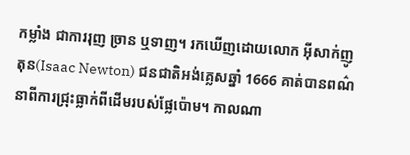កម្លាំង ជាការរុញ ច្រាន ឬទាញ។ រកឃើញដោយលោក អ៊ីសាក់ញូតុន(Isaac Newton) ជនជាតិអង់គ្លេសឆ្នាំ 1666 គាត់បានពណ៌នាពីការជ្រុះធ្លាក់ពីដើមរបស់ផ្លែប៉ោម។ កាលណា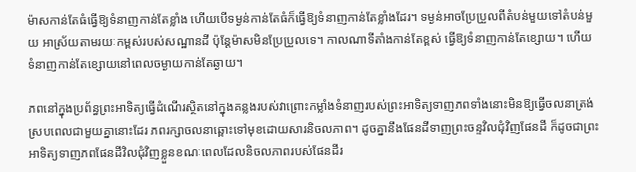ម៉ាសកាន់តែធំធ្វើឱ្យទំនាញកាន់តែខ្លាំង ហើយបើទម្ងន់កាន់តែធំក៏ធ្វើឱ្យទំនាញកាន់តែខ្លាំងដែរ។ ទម្ងន់អាចប្រែប្រួលពីតំបន់មួយទៅតំបន់មួយ អាស្រ័យតាមរយៈកម្ពស់របស់សណ្ឋានដី ប៉ុន្តែម៉ាសមិនប្រែប្រួលទេ។ កាលណាទីតាំងកាន់តែខ្ពស់ ធ្វើឱ្យទំនាញកាន់តែខ្សោយ។ ហើយទំនាញកាន់តែខ្សោយនៅពេលចម្ងាយកាន់តែឆ្ងាយ។

ភពនៅក្នុងប្រព័ន្ធព្រះអាទិត្យធ្វើដំណើរស្ថិតនៅក្នុងគន្លងរបស់វាព្រោះកម្លាំងទំនាញរបស់ព្រះអាទិត្យទាញភពទាំងនោះមិនឱ្យធ្វើចលនាត្រង់ស្របពេលជាមួយគ្នានោះដែរ ភពរក្សាចលនាឆ្ពោះទៅមុខដោយសារនិចលភាព។ ដូចគ្នានឹងផែនដីទាញព្រះចន្ទវិលជុំវិញផែនដី ក៏ដូចជាព្រះអាទិត្យទាញភពផែនដីវិលជុំវិញខ្លួនខណៈពេលដែលនិចលភាពរបស់ផែនដីរ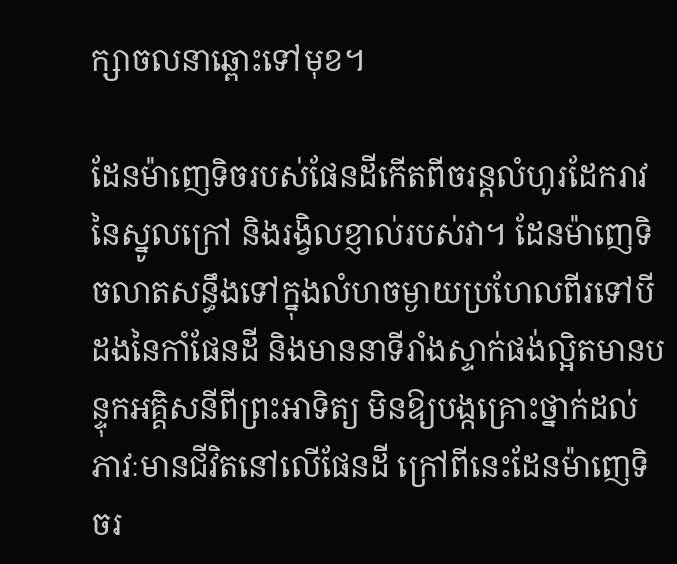ក្សាចលនាឆ្ពោះទៅមុខ។

ដែនម៉ាញេទិចរបស់ផែនដីកើតពីចរន្តលំហូរដែករាវនៃស្នូលក្រៅ និងរង្វិលខ្ញាល់របស់វា។ ដែនម៉ាញេទិចលាតសន្ធឹងទៅក្នុងលំហចម្ងាយប្រហែលពីរទៅបីដងនៃកាំផែនដី និងមាននាទីរាំងស្ទាក់ផង់ល្អិតមានបន្ទុកអគ្គិសនីពីព្រះអាទិត្យ មិនឱ្យបង្កគ្រោះថ្នាក់ដល់ភាវៈមានជីវិតនៅលើផែនដី ក្រៅពីនេះដែនម៉ាញេទិចរ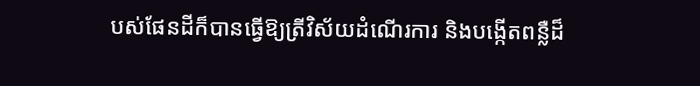បស់ផែនដីក៏បានធ្វើឱ្យត្រីវិស័យដំណើរការ និងបង្កើតពន្លឺដ៏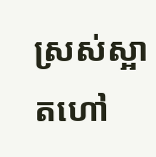ស្រស់ស្អាតហៅ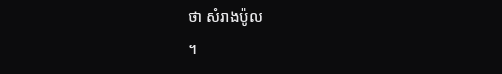ថា សំរាងប៉ូល
។